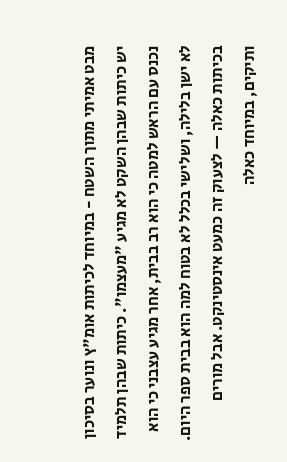מבט אמיתי מתוך השטח - במיוחד לכיתות אומ"ץ ונוער בסיכון
יש כיתות שבהן השקט לא מגיע "מעצמו". כיתות שבהן תלמיד נכנס עם הראש למטה כי הוא רב בבית, אחר מגיע עצבני כי הוא לא ישן בלילה, ושלישי בכלל לא בטוח למה הוא בבית ספר היום. בכיתות כאלה — לצעוק זה כמעט אינסטינקט. אבל מורים ותיקים, במיוחד כאלה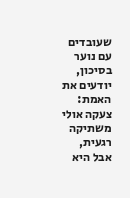שעובדים עם נוער בסיכון, יודעים את האמת: צעקה אולי משתיקה רגעית, אבל היא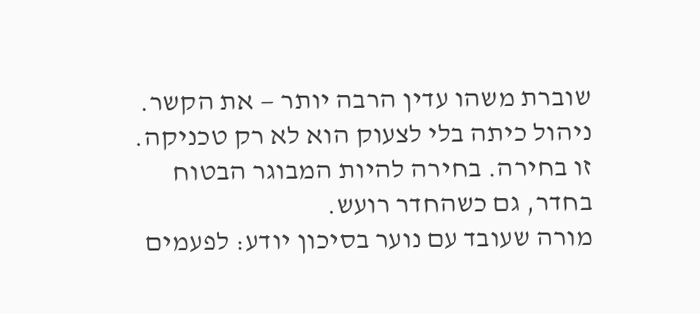שוברת משהו עדין הרבה יותר — את הקשר. ניהול כיתה בלי לצעוק הוא לא רק טכניקה. זו בחירה. בחירה להיות המבוגר הבטוח בחדר, גם כשהחדר רועש.
מורה שעובד עם נוער בסיכון יודע: לפעמים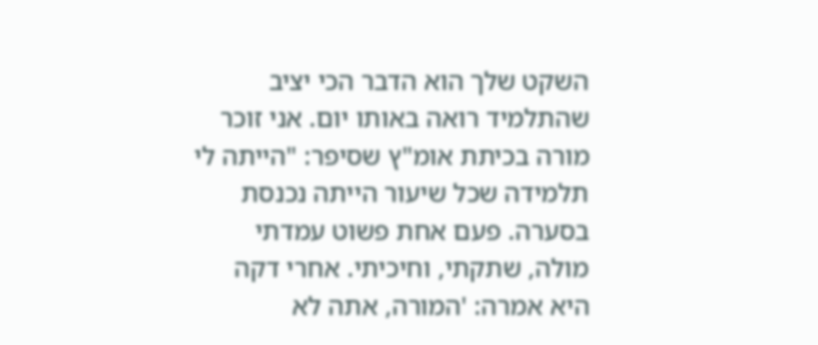השקט שלך הוא הדבר הכי יציב שהתלמיד רואה באותו יום. אני זוכר מורה בכיתת אומ"ץ שסיפר: "הייתה לי תלמידה שכל שיעור הייתה נכנסת בסערה. פעם אחת פשוט עמדתי מולה, שתקתי, וחיכיתי. אחרי דקה היא אמרה: 'המורה, אתה לא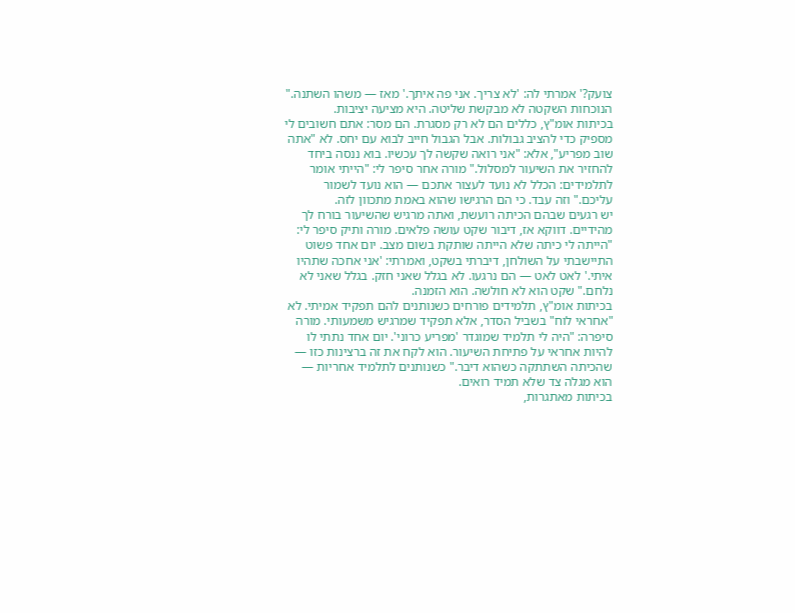צועק?' אמרתי לה: 'לא צריך. אני פה איתך.' מאז — משהו השתנה." הנוכחות השקטה לא מבקשת שליטה. היא מציעה יציבות.
בכיתות אומ"ץ, כללים הם לא רק מסגרת. הם מסר: אתם חשובים לי מספיק כדי להציב גבולות. אבל הגבול חייב לבוא עם יחס. לא "אתה שוב מפריע", אלא: "אני רואה שקשה לך עכשיו. בוא ננסה ביחד להחזיר את השיעור למסלול." מורה אחר סיפר לי: "הייתי אומר לתלמידים: הכלל לא נועד לעצור אתכם — הוא נועד לשמור עליכם." וזה עבד. כי הם הרגישו שהוא באמת מתכוון לזה.
יש רגעים שבהם הכיתה רועשת, ואתה מרגיש שהשיעור בורח לך מהידיים. דווקא אז, דיבור שקט עושה פלאים. מורה ותיק סיפר לי: "הייתה לי כיתה שלא הייתה שותקת בשום מצב. יום אחד פשוט התיישבתי על השולחן, דיברתי בשקט, ואמרתי: 'אני אחכה שתהיו איתי.' לאט לאט — הם נרגעו. לא בגלל שאני חזק. בגלל שאני לא נלחם." שקט הוא לא חולשה. הוא הזמנה.
בכיתות אומ"ץ, תלמידים פורחים כשנותנים להם תפקיד אמיתי. לא "אחראי לוח" בשביל הסדר, אלא תפקיד שמרגיש משמעותי. מורה סיפרה: "היה לי תלמיד שמוגדר 'מפריע כרוני'. יום אחד נתתי לו להיות אחראי על פתיחת השיעור. הוא לקח את זה ברצינות כזו — שהכיתה השתתקה כשהוא דיבר." כשנותנים לתלמיד אחריות — הוא מגלה צד שלא תמיד רואים.
בכיתות מאתגרות,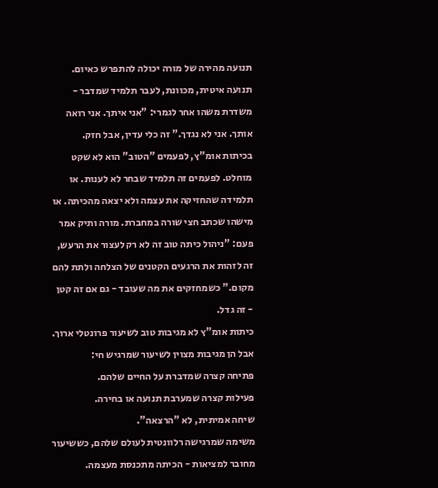תנועה מהירה של מורה יכולה להתפרש כאיום. תנועה איטית, מכוונת, לעבר תלמיד שמדבר - משדרת משהו אחר לגמרי: "אני איתך. אני רואה אותך. אני לא נגדך." זה כלי עדין, אבל חזק.
בכיתות אומ"ץ, לפעמים "הטוב" הוא לא שקט מוחלט. לפעמים זה תלמיד שבחר לא לענות. או תלמידה שהחזיקה את עצמה ולא יצאה מהכיתה. או מישהו שכתב חצי שורה במחברת. מורה ותיק אמר פעם: "ניהול כיתה טוב זה לא רק לעצור את הרעש, זה לזהות את הרגעים הקטנים של הצלחה ולתת להם מקום." כשמחזקים את מה שעובד - גם אם זה קטן - זה גדל.
כיתות אומ"ץ לא מגיבות טוב לשיעור פרונטלי ארוך. אבל הן מגיבות מצוין לשיעור שמרגיש חי:
פתיחה קצרה שמדברת על החיים שלהם.
פעילות קצרה שמערבת תנועה או בחירה.
שיחה אמיתית, לא "הרצאה".
משימה שמרגישה רלוונטית לעולם שלהם, כששיעור מחובר למציאות - הכיתה מתכנסת מעצמה.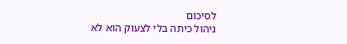לסיכום
ניהול כיתה בלי לצעוק הוא לא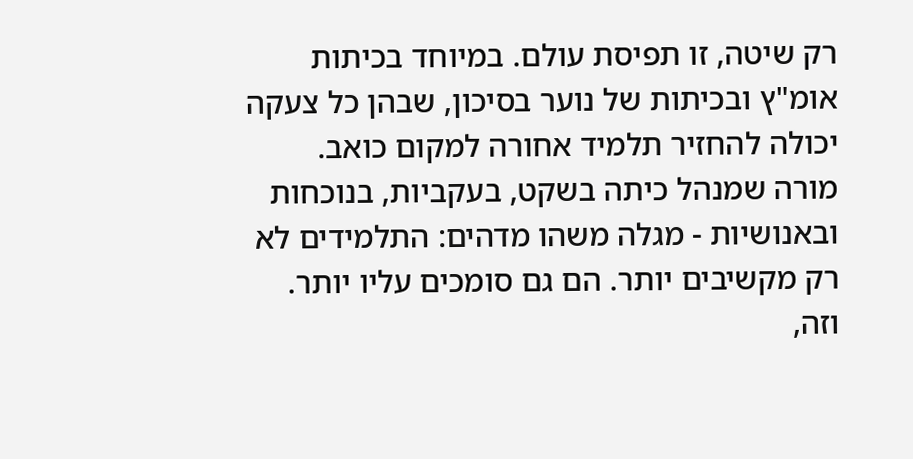רק שיטה, זו תפיסת עולם. במיוחד בכיתות אומ"ץ ובכיתות של נוער בסיכון, שבהן כל צעקה יכולה להחזיר תלמיד אחורה למקום כואב.
מורה שמנהל כיתה בשקט, בעקביות, בנוכחות ובאנושיות - מגלה משהו מדהים: התלמידים לא רק מקשיבים יותר. הם גם סומכים עליו יותר. וזה,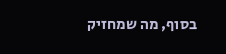בסוף, מה שמחזיק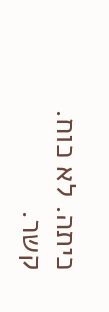כיתה. לא כוח. קשר.